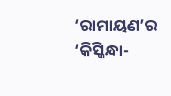‘ରାମାୟଣ’ର ‘କିସ୍କିନ୍ଧା-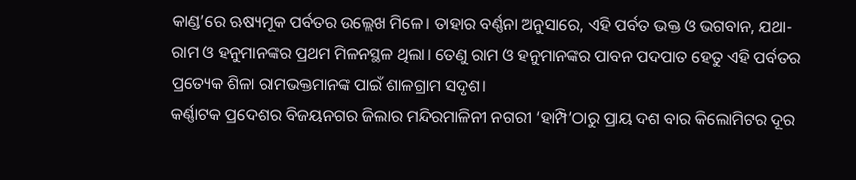କାଣ୍ଡ’ରେ ଋଷ୍ୟମୂକ ପର୍ବତର ଉଲ୍ଲେଖ ମିଳେ। ତାହାର ବର୍ଣ୍ଣନା ଅନୁସାରେ, ଏହି ପର୍ବତ ଭକ୍ତ ଓ ଭଗବାନ, ଯଥା- ରାମ ଓ ହନୁମାନଙ୍କର ପ୍ରଥମ ମିଳନସ୍ଥଳ ଥିଲା। ତେଣୁ ରାମ ଓ ହନୁମାନଙ୍କର ପାବନ ପଦପାତ ହେତୁ ଏହି ପର୍ବତର ପ୍ରତ୍ୟେକ ଶିଳା ରାମଭକ୍ତମାନଙ୍କ ପାଇଁ ଶାଳଗ୍ରାମ ସଦୃଶ।
କର୍ଣ୍ଣାଟକ ପ୍ରଦେଶର ବିଜୟନଗର ଜିଲାର ମନ୍ଦିରମାଳିନୀ ନଗରୀ ‘ହାମ୍ପି’ଠାରୁ ପ୍ରାୟ ଦଶ ବାର କିଲୋମିଟର ଦୂର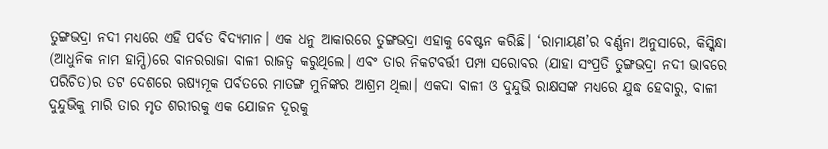ତୁଙ୍ଗଭଦ୍ରା ନଦୀ ମଧ୍ୟରେ ଏହି ପର୍ବତ ବିଦ୍ୟମାନ। ଏକ ଧନୁ ଆକାରରେ ତୁଙ୍ଗଭଦ୍ରା ଏହାକୁ ବେଷ୍ଟନ କରିଛି। ‘ରାମାୟଣ’ର ବର୍ଣ୍ଣନା ଅନୁସାରେ, କିସ୍କିନ୍ଧା (ଆଧୁନିକ ନାମ ହାମ୍ପି)ରେ ବାନରରାଜା ବାଳୀ ରାଜତ୍ୱ କରୁଥିଲେ। ଏବଂ ତାର ନିକଟବର୍ତ୍ତୀ ପମ୍ପା ସରୋବର (ଯାହା ସଂପ୍ରତି ତୁଙ୍ଗଭଦ୍ରା ନଦୀ ଭାବରେ ପରିଚିତ)ର ତଟ ଦେଶରେ ଋଷ୍ୟମୂକ ପର୍ବତରେ ମାତଙ୍ଗ ମୁନିଙ୍କର ଆଶ୍ରମ ଥିଲା। ଏକଦା ବାଳୀ ଓ ଦୁନ୍ଦୁଭି ରାକ୍ଷସଙ୍କ ମଧ୍ୟରେ ଯୁଦ୍ଧ ହେବାରୁ, ବାଳୀ ଦୁନ୍ଦୁଭିକୁ ମାରି ତାର ମୃତ ଶରୀରକୁ ଏକ ଯୋଜନ ଦୂରକୁ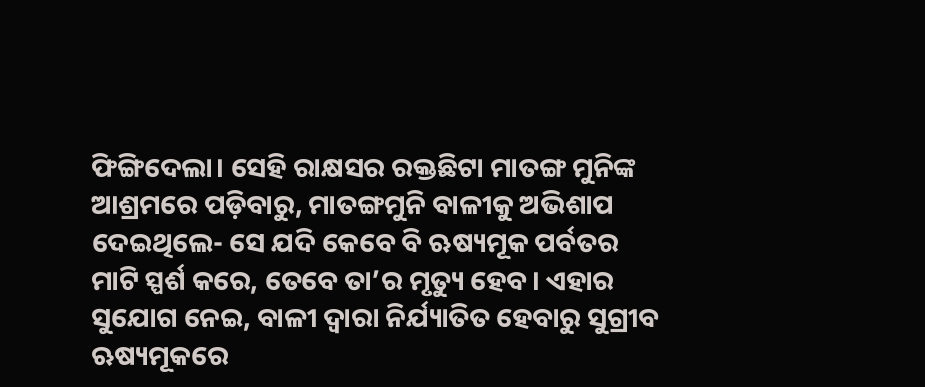ଫିଙ୍ଗିଦେଲା। ସେହି ରାକ୍ଷସର ରକ୍ତଛିଟା ମାତଙ୍ଗ ମୁନିଙ୍କ ଆଶ୍ରମରେ ପଡ଼ିବାରୁ, ମାତଙ୍ଗମୁନି ବାଳୀକୁ ଅଭିଶାପ ଦେଇଥିଲେ- ସେ ଯଦି କେବେ ବି ଋଷ୍ୟମୂକ ପର୍ବତର ମାଟି ସ୍ପର୍ଶ କରେ, ତେବେ ତା’ର ମୃତ୍ୟୁ ହେବ। ଏହାର ସୁଯୋଗ ନେଇ, ବାଳୀ ଦ୍ୱାରା ନିର୍ଯ୍ୟାତିତ ହେବାରୁ ସୁଗ୍ରୀବ ଋଷ୍ୟମୂକରେ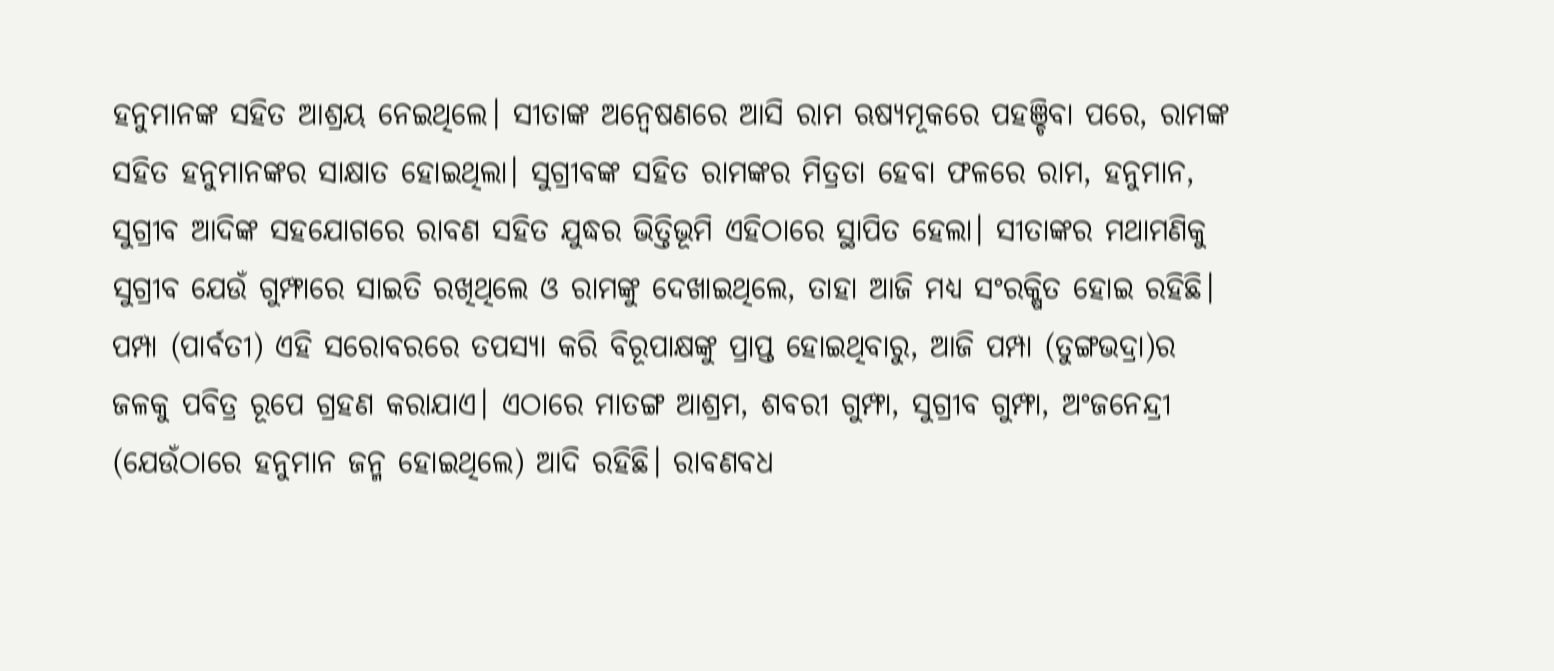ହନୁମାନଙ୍କ ସହିତ ଆଶ୍ରୟ ନେଇଥିଲେ। ସୀତାଙ୍କ ଅନ୍ୱେଷଣରେ ଆସି ରାମ ଋଷ୍ୟମୂକରେ ପହଞ୍ଚିବା ପରେ, ରାମଙ୍କ ସହିତ ହନୁମାନଙ୍କର ସାକ୍ଷାତ ହୋଇଥିଲା। ସୁଗ୍ରୀବଙ୍କ ସହିତ ରାମଙ୍କର ମିତ୍ରତା ହେବା ଫଳରେ ରାମ, ହନୁମାନ, ସୁଗ୍ରୀବ ଆଦିଙ୍କ ସହଯୋଗରେ ରାବଣ ସହିତ ଯୁଦ୍ଧର ଭିତ୍ତିଭୂମି ଏହିଠାରେ ସ୍ଥାପିତ ହେଲା। ସୀତାଙ୍କର ମଥାମଣିକୁ ସୁଗ୍ରୀବ ଯେଉଁ ଗୁମ୍ଫାରେ ସାଇତି ରଖିଥିଲେ ଓ ରାମଙ୍କୁ ଦେଖାଇଥିଲେ, ତାହା ଆଜି ମଧ୍ୟ ସଂରକ୍ଷିତ ହୋଇ ରହିଛି।
ପମ୍ପା (ପାର୍ବତୀ) ଏହି ସରୋବରରେ ତପସ୍ୟା କରି ବିରୂପାକ୍ଷଙ୍କୁ ପ୍ରାପ୍ତ ହୋଇଥିବାରୁ, ଆଜି ପମ୍ପା (ତୁଙ୍ଗଭଦ୍ରା)ର ଜଳକୁ ପବିତ୍ର ରୂପେ ଗ୍ରହଣ କରାଯାଏ। ଏଠାରେ ମାତଙ୍ଗ ଆଶ୍ରମ, ଶବରୀ ଗୁମ୍ଫା, ସୁଗ୍ରୀବ ଗୁମ୍ଫା, ଅଂଜନେନ୍ଦ୍ରୀ (ଯେଉଁଠାରେ ହନୁମାନ ଜନ୍ମ ହୋଇଥିଲେ) ଆଦି ରହିଛି। ରାବଣବଧ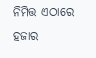ନିମିତ୍ତ ଏଠାରେ ହଜାର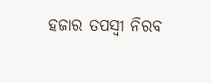ହଜାର ତପସ୍ୱୀ ନିରବ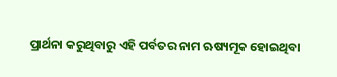ପ୍ରାର୍ଥନା କରୁଥିବାରୁ ଏହି ପର୍ବତର ନାମ ଋଷ୍ୟମୂକ ହୋଇଥିବା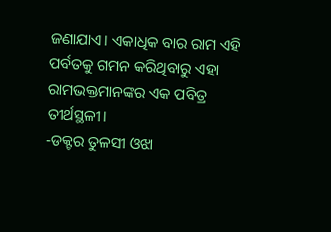ଜଣାଯାଏ। ଏକାଧିକ ବାର ରାମ ଏହି ପର୍ବତକୁ ଗମନ କରିଥିବାରୁ ଏହା ରାମଭକ୍ତମାନଙ୍କର ଏକ ପବିତ୍ର ତୀର୍ଥସ୍ଥଳୀ।
-ଡକ୍ଟର ତୁଳସୀ ଓଝା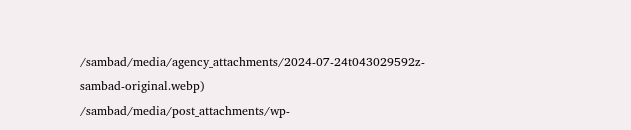/sambad/media/agency_attachments/2024-07-24t043029592z-sambad-original.webp)
/sambad/media/post_attachments/wp-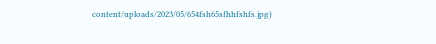content/uploads/2023/05/654fsh65sfhhfshfs.jpg)